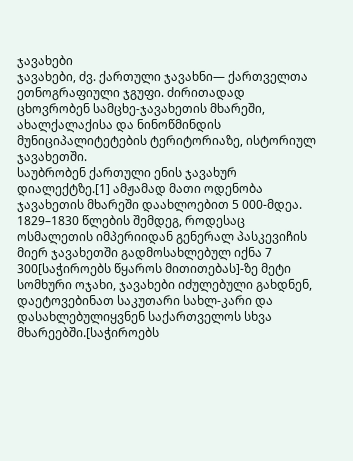ჯავახები
ჯავახები, ძვ. ქართული ჯავახნი— ქართველთა ეთნოგრაფიული ჯგუფი. ძირითადად ცხოვრობენ სამცხე-ჯავახეთის მხარეში, ახალქალაქისა და ნინოწმინდის მუნიციპალიტეტების ტერიტორიაზე, ისტორიულ ჯავახეთში.
საუბრობენ ქართული ენის ჯავახურ დიალექტზე.[1] ამჟამად მათი ოდენობა ჯავახეთის მხარეში დაახლოებით 5 000-მდეა. 1829–1830 წლების შემდეგ, როდესაც ოსმალეთის იმპერიიდან გენერალ პასკევიჩის მიერ ჯავახეთში გადმოსახლებულ იქნა 7 300[საჭიროებს წყაროს მითითებას]-ზე მეტი სომხური ოჯახი, ჯავახები იძულებული გახდნენ, დაეტოვებინათ საკუთარი სახლ-კარი და დასახლებულიყვნენ საქართველოს სხვა მხარეებში.[საჭიროებს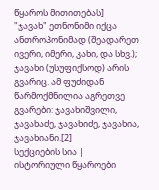წყაროს მითითებას]
"ჯავახ" ეთნონიმი იქცა ანთროპონიმად (შეადარეთ ივერი, იმერი, კახი, და სხვ.); ჯავახი (უსუფიქსოდ) არის გვარიც. ამ ფუძიდან წარმოქმნილია აგრეთვე გვარები: ჯავახიშვილი, ჯავახაძე, ჯავახიძე, ჯავახია, ჯავახიანი.[2]
სექციების სია |
ისტორიული წყაროები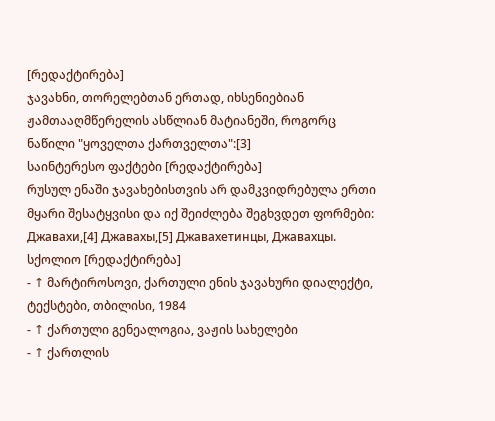[რედაქტირება]
ჯავახნი, თორელებთან ერთად, იხსენიებიან ჟამთააღმწერელის ასწლიან მატიანეში, როგორც ნაწილი "ყოველთა ქართველთა":[3]
საინტერესო ფაქტები [რედაქტირება]
რუსულ ენაში ჯავახებისთვის არ დამკვიდრებულა ერთი მყარი შესატყვისი და იქ შეიძლება შეგხვდეთ ფორმები: Джавахи,[4] Джавахы,[5] Джавахетинцы, Джавахцы.
სქოლიო [რედაქტირება]
- ↑ მარტიროსოვი, ქართული ენის ჯავახური დიალექტი, ტექსტები, თბილისი, 1984
- ↑ ქართული გენეალოგია, ვაჟის სახელები
- ↑ ქართლის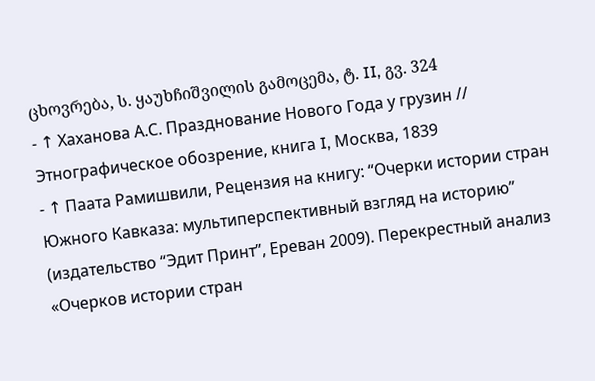ცხოვრება, ს. ყაუხჩიშვილის გამოცემა, ტ. II, გვ. 324
- ↑ Хаханова А.С. Празднование Нового Года у грузин // Этнографическое обозрение, книга I, Москва, 1839
- ↑ Паата Рамишвили, Рецензия на книгу: “Очерки истории стран Южного Кавказа: мультиперспективный взгляд на историю” (издательство “Эдит Принт”, Ереван 2009). Перекрестный анализ «Очерков истории стран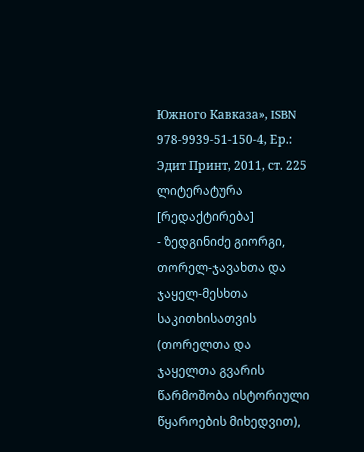Южного Кавказа», ISBN 978-9939-51-150-4, Ер.: Эдит Принт, 2011, ст. 225
ლიტერატურა [რედაქტირება]
- ზედგინიძე გიორგი, თორელ-ჯავახთა და ჯაყელ-მესხთა საკითხისათვის (თორელთა და ჯაყელთა გვარის წარმოშობა ისტორიული წყაროების მიხედვით),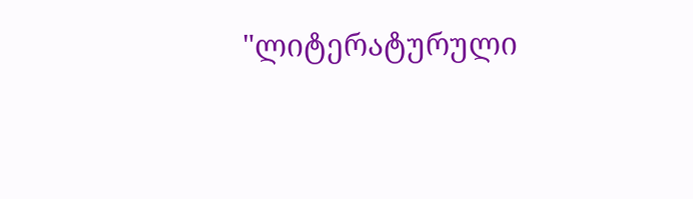"ლიტერატურული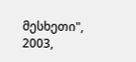მესხეთი", 2003,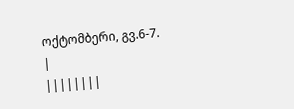ოქტომბერი, გვ.6-7.
|
||||||||